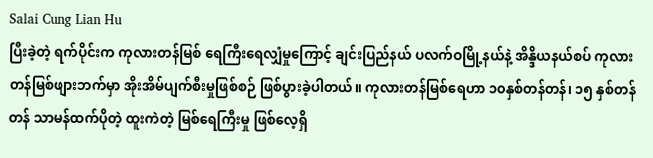Salai Cung Lian Hu
ပြီးခဲ့တဲ့ ရက်ပိုင်းက ကုလားတန်မြစ် ရေကြီးရေလျှံမှုကြောင့် ချင်းပြည်နယ် ပလက်ဝမြို့နယ်နဲ့ အိန္ဒိယနယ်စပ် ကုလားတန်မြစ်ဖျားဘက်မှာ အိုးအိမ်ပျက်စီးမှုဖြစ်စဉ် ဖြစ်ပွားခဲ့ပါတယ်။ ကုလားတန်မြစ်ရေဟာ ၁၀နှစ်တန်တန်၊ ၁၅ နှစ်တန်တန် သာမန်ထက်ပိုတဲ့ ထူးကဲတဲ့ မြစ်ရေကြီးမှု ဖြစ်လေ့ရှိ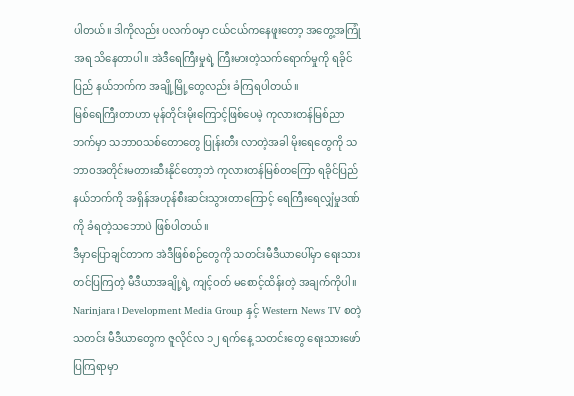ပါတယ်။ ဒါကိုလည်း ပလက်ဝမှာ ငယ်ငယ်ကနေဖူးတော့ အတွေ့အကြုံအရ သိနေတာပါ။ အဲဒီရေကြီးမှုရဲ့ ကြီးမားတဲ့သက်ရောက်မှုကို ရခိုင်ပြည် နယ်ဘက်က အချို့မြို့တွေလည်း ခံကြရပါတယ်။
မြစ်ရေကြီးတာဟာ မုန်တိုင်းမိုးကြောင့်ဖြစ်ပေမဲ့ ကုလားတန်မြစ်ညာဘက်မှာ သဘာဝသစ်တောတွေ ပြုန်းတီး လာတဲ့အခါ မိုးရေတွေကို သဘာဝအတိုင်းမတားဆီးနိုင်တော့ဘဲ ကုလားတန်မြစ်တကြော ရခိုင်ပြည်နယ်ဘက်ကို အရှိန်အဟုန်စီးဆင်းသွားတာကြောင့် ရေကြီးရေလျှံမှုဒဏ်ကို ခံရတဲ့သဘောပဲ ဖြစ်ပါတယ်။
ဒီမှာပြောချင်တာက အဲဒီဖြစ်စဉ်တွေကို သတင်းမီဒီယာပေါ်မှာ ရေးသားတင်ပြကြတဲ့ မီဒီယာအချို့ရဲ့ ကျင့်ဝတ် မစောင့်ထိန်းတဲ့ အချက်ကိုပါ။ Narinjara၊ Development Media Group နှင့် Western News TV စတဲ့ သတင်း မီဒီယာတွေက ဇူလိုင်လ ၁၂ ရက်နေ့ သတင်းတွေ ရေးသားဖော်ပြကြရာမှာ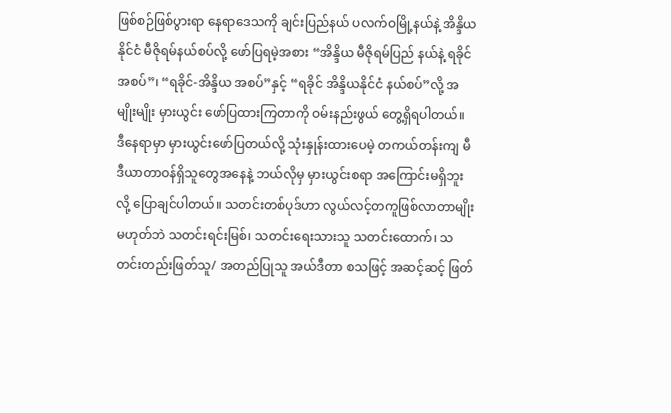ဖြစ်စဉ်ဖြစ်ပွားရာ နေရာဒေသကို ချင်းပြည်နယ် ပလက်ဝမြို့နယ်နဲ့ အိန္ဒိယနိုင်ငံ မီဇိုရမ်နယ်စပ်လို့ ဖော်ပြရမဲ့အစား “အိန္ဒိယ မီဇိုရမ်ပြည် နယ်နဲ့ ရခိုင် အစပ်”၊ “ရခိုင်-အိန္ဒိယ အစပ်”နှင့် “ရခိုင် အိန္ဒိယနိုင်ငံ နယ်စပ်”လို့ အမျိုးမျိုး မှားယွင်း ဖော်ပြထားကြတာကို ဝမ်းနည်းဖွယ် တွေ့ရှိရပါတယ်။
ဒီနေရာမှာ မှားယွင်းဖော်ပြတယ်လို့ သုံးနှုန်းထားပေမဲ့ တကယ်တန်းကျ မီဒီယာတာဝန်ရှိသူတွေအနေနဲ့ ဘယ်လိုမှ မှားယွင်းစရာ အကြောင်းမရှိဘူးလို့ ပြောချင်ပါတယ်။ သတင်းတစ်ပုဒ်ဟာ လွယ်လင့်တကူဖြစ်လာတာမျိုး မဟုတ်ဘဲ သတင်းရင်းမြစ်၊ သတင်းရေးသားသူ သတင်းထောက်၊ သတင်းတည်းဖြတ်သူ/ အတည်ပြုသူ အယ်ဒီတာ စသဖြင့် အဆင့်ဆင့် ဖြတ်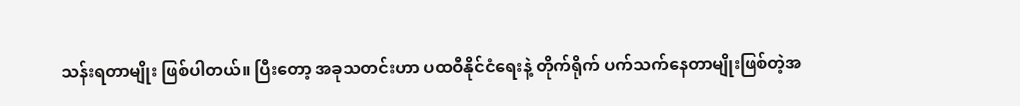သန်းရတာမျိုး ဖြစ်ပါတယ်။ ပြီးတော့ အခုသတင်းဟာ ပထဝီနိုင်ငံရေးနဲ့ တိုက်ရိုက် ပက်သက်နေတာမျိုးဖြစ်တဲ့အ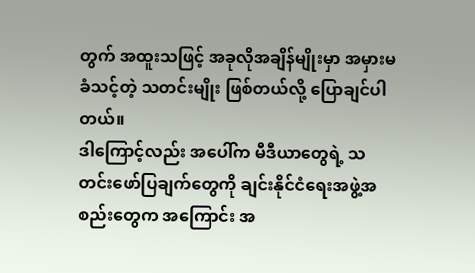တွက် အထူးသဖြင့် အခုလိုအချိန်မျိုးမှာ အမှားမခံသင့်တဲ့ သတင်းမျိုး ဖြစ်တယ်လို့ ပြောချင်ပါတယ်။
ဒါကြောင့်လည်း အပေါ်က မီဒီယာတွေရဲ့ သတင်းဖော်ပြချက်တွေကို ချင်းနိုင်ငံရေးအဖွဲ့အစည်းတွေက အကြောင်း အ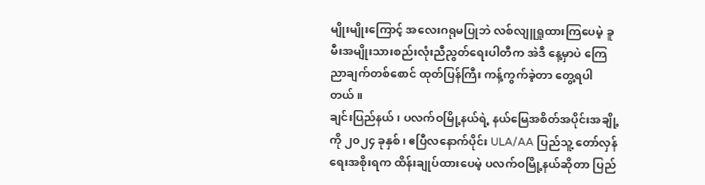မျိုးမျိုးကြောင့် အလေးဂရုမပြုဘဲ လစ်လျူရှုထားကြပေမဲ့ ခူမီးအမျိုးသားစည်းလုံးညီညွတ်ရေးပါတီက အဲဒီ နေ့မှာပဲ ကြေညာချက်တစ်စောင် ထုတ်ပြန်ကြီး ကန့်ကွက်ခဲ့တာ တွေ့ရပါတယ်။
ချင်းပြည်နယ်၊ ပလက်ဝမြို့နယ်ရဲ့ နယ်မြေအစိတ်အပိုင်းအချို့ကို ၂၀၂၄ ခုနှစ်၊ ဧပြီလနောက်ပိုင်း ULA/AA ပြည်သူ့ တော်လှန်ရေးအစိုးရက ထိန်းချုပ်ထားပေမဲ့ ပလက်ဝမြို့နယ်ဆိုတာ ပြည်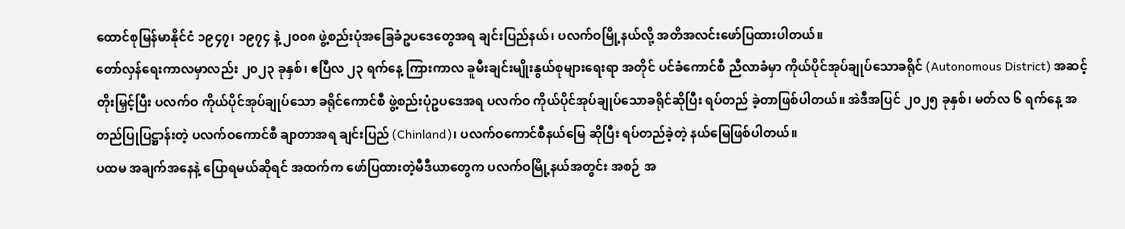ထောင်စုမြန်မာနိုင်ငံ ၁၉၄၇၊ ၁၉၇၄ နဲ့ ၂၀၀၈ ဖွဲ့စည်းပုံအခြေခံဥပဒေတွေအရ ချင်းပြည်နယ်၊ ပလက်ဝမြို့နယ်လို့ အတိအလင်းဖော်ပြထားပါတယ်။
တော်လှန်ရေးကာလမှာလည်း ၂၀၂၃ ခုနှစ်၊ ဧပြီလ ၂၃ ရက်နေ့ ကြားကာလ ခူမီးချင်းမျိုးနွယ်စုများရေးရာ အတိုင် ပင်ခံကောင်စီ ညီလာခံမှာ ကိုယ်ပိုင်အုပ်ချုပ်သောခရိုင် (Autonomous District) အဆင့်တိုးမြှင့်ပြီး ပလက်ဝ ကိုယ်ပိုင်အုပ်ချုပ်သော ခရိုင်ကောင်စီ ဖွဲ့စည်းပုံဥပဒေအရ ပလက်ဝ ကိုယ်ပိုင်အုပ်ချုပ်သောခရိုင်ဆိုပြီး ရပ်တည် ခဲ့တာဖြစ်ပါတယ်။ အဲဒီအပြင် ၂၀၂၅ ခုနှစ်၊ မတ်လ ၆ ရက်နေ့ အတည်ပြုပြဋ္ဌာန်းတဲ့ ပလက်ဝကောင်စီ ချာတာအရ ချင်းပြည် (Chinland)၊ ပလက်ဝကောင်စီနယ်မြေ ဆိုပြီး ရပ်တည်ခဲ့တဲ့ နယ်မြေဖြစ်ပါတယ်။
ပထမ အချက်အနေနဲ့ ပြောရမယ်ဆိုရင် အထက်က ဖော်ပြထားတဲ့မီဒီယာတွေက ပလက်ဝမြို့နယ်အတွင်း အစဉ် အ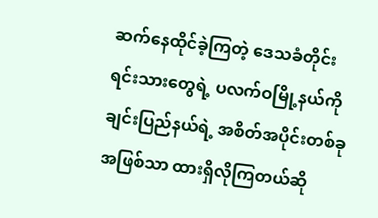ဆက်နေထိုင်ခဲ့ကြတဲ့ ဒေသခံတိုင်းရင်းသားတွေရဲ့ ပလက်ဝမြို့နယ်ကို ချင်းပြည်နယ်ရဲ့ အစိတ်အပိုင်းတစ်ခု အဖြစ်သာ ထားရှိလိုကြတယ်ဆို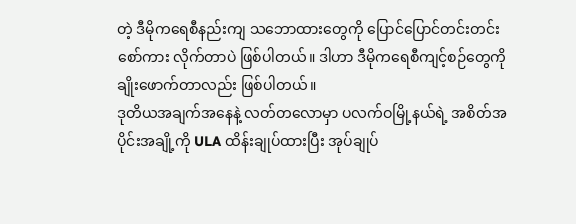တဲ့ ဒီမိုကရေစီနည်းကျ သဘောထားတွေကို ပြောင်ပြောင်တင်းတင်း စော်ကား လိုက်တာပဲ ဖြစ်ပါတယ်။ ဒါဟာ ဒီမိုကရေစီကျင့်စဉ်တွေကို ချိုးဖောက်တာလည်း ဖြစ်ပါတယ်။
ဒုတိယအချက်အနေနဲ့ လတ်တလောမှာ ပလက်ဝမြို့နယ်ရဲ့ အစိတ်အပိုင်းအချို့ကို ULA ထိန်းချုပ်ထားပြီး အုပ်ချုပ်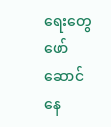ရေးတွေ ဖော်ဆောင်နေ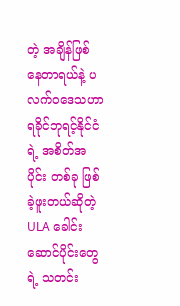တဲ့ အချိန်ဖြစ်နေတာရယ်နဲ့ ပလက်ဝဒေသဟာ ရခိုင်ဘုရင့်နိုင်ငံရဲ့ အစိတ်အပိုင်း တစ်ခု ဖြစ်ခဲ့ဖူးတယ်ဆိုတဲ့ ULA ခေါင်းဆောင်ပိုင်းတွေရဲ့ သတင်း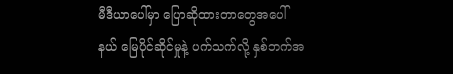မီဒီယာပေါ်မှာ ပြောဆိုထားတာတွေအပေါ် နယ် မြေပိုင်ဆိုင်မှုနဲ့ ပက်သက်လို့ နှစ်ဘက်အ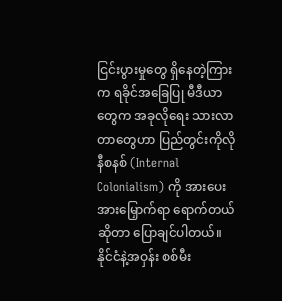ငြင်းပွားမှုတွေ ရှိနေတဲ့ကြားက ရခိုင်အခြေပြု မီဒီယာတွေက အခုလိုရေး သားလာတာတွေဟာ ပြည်တွင်းကိုလိုနီစနစ် (Internal Colonialism) ကို အားပေးအားမြှောက်ရာ ရောက်တယ် ဆိုတာ ပြောချင်ပါတယ်။ နိုင်ငံနဲ့အဝှန်း စစ်မီး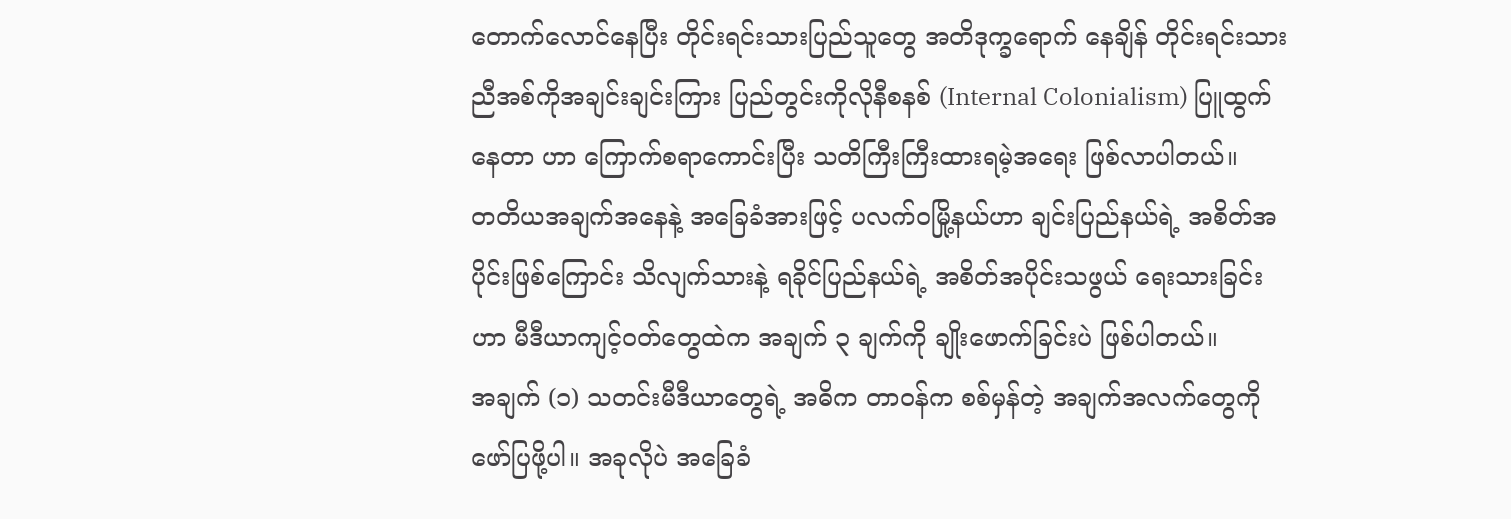တောက်လောင်နေပြီး တိုင်းရင်းသားပြည်သူတွေ အတိဒုက္ခရောက် နေချိန် တိုင်းရင်းသားညီအစ်ကိုအချင်းချင်းကြား ပြည်တွင်းကိုလိုနီစနစ် (Internal Colonialism) ပြူထွက်နေတာ ဟာ ကြောက်စရာကောင်းပြီး သတိကြီးကြီးထားရမဲ့အရေး ဖြစ်လာပါတယ်။
တတိယအချက်အနေနဲ့ အခြေခံအားဖြင့် ပလက်ဝမြို့နယ်ဟာ ချင်းပြည်နယ်ရဲ့ အစိတ်အပိုင်းဖြစ်ကြောင်း သိလျက်သားနဲ့ ရခိုင်ပြည်နယ်ရဲ့ အစိတ်အပိုင်းသဖွယ် ရေးသားခြင်းဟာ မီဒီယာကျင့်ဝတ်တွေထဲက အချက် ၃ ချက်ကို ချိုးဖောက်ခြင်းပဲ ဖြစ်ပါတယ်။
အချက် (၁) သတင်းမီဒီယာတွေရဲ့ အဓိက တာဝန်က စစ်မှန်တဲ့ အချက်အလက်တွေကို ဖော်ပြဖို့ပါ။ အခုလိုပဲ အခြေခံ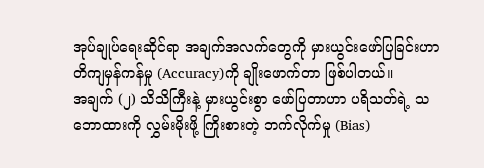အုပ်ချုပ်ရေးဆိုင်ရာ အချက်အလက်တွေကို မှားယွင်းဖော်ပြခြင်းဟာ တိကျမှန်ကန်မှု (Accuracy)ကို ချိုးဖောက်တာ ဖြစ်ပါတယ်။
အချက် (၂) သိသိကြီးနဲ့ မှားယွင်းစွာ ဖော်ပြတာဟာ ပရိသတ်ရဲ့ သဘောထားကို လွှမ်းမိုးဖို့ ကြိုးစားတဲ့ ဘက်လိုက်မှု (Bias)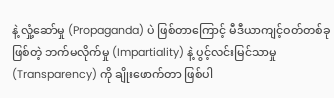နဲ့ လှုံ့ဆော်မှု (Propaganda) ပဲ ဖြစ်တာကြောင့် မီဒီယာကျင့်ဝတ်တစ်ခုဖြစ်တဲ့ ဘက်မလိုက်မှု (Impartiality) နဲ့ ပွင့်လင်းမြင်သာမှု (Transparency) ကို ချိုးဖောက်တာ ဖြစ်ပါ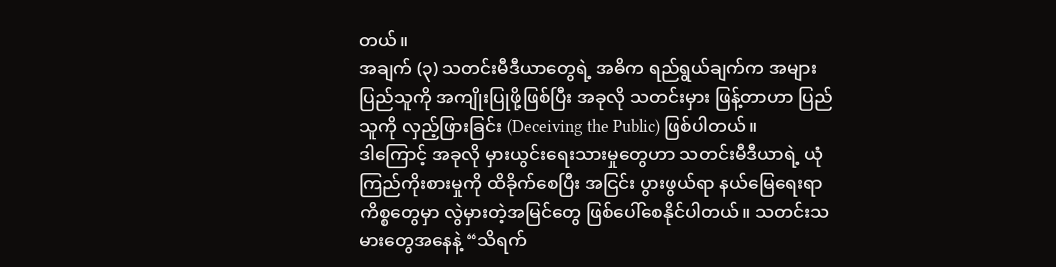တယ်။
အချက် (၃) သတင်းမီဒီယာတွေရဲ့ အဓိက ရည်ရွယ်ချက်က အများပြည်သူကို အကျိုးပြုဖို့ဖြစ်ပြီး အခုလို သတင်းမှား ဖြန့်တာဟာ ပြည်သူကို လှည့်ဖြားခြင်း (Deceiving the Public) ဖြစ်ပါတယ်။
ဒါကြောင့် အခုလို မှားယွင်းရေးသားမှုတွေဟာ သတင်းမီဒီယာရဲ့ ယုံကြည်ကိုးစားမှုကို ထိခိုက်စေပြီး အငြင်း ပွားဖွယ်ရာ နယ်မြေရေးရာ ကိစ္စတွေမှာ လွဲမှားတဲ့အမြင်တွေ ဖြစ်ပေါ်စေနိုင်ပါတယ်။ သတင်းသမားတွေအနေနဲ့ “သိရက်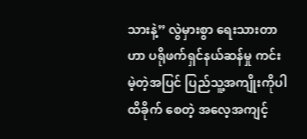သားနဲ့” လွဲမှားစွာ ရေးသားတာဟာ ပရိုဖက်ရှင်နယ်ဆန်မှု ကင်းမဲ့တဲ့အပြင် ပြည်သူ့အကျိုးကိုပါ ထိခိုက် စေတဲ့ အလေ့အကျင့်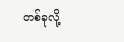တစ်ခုလို့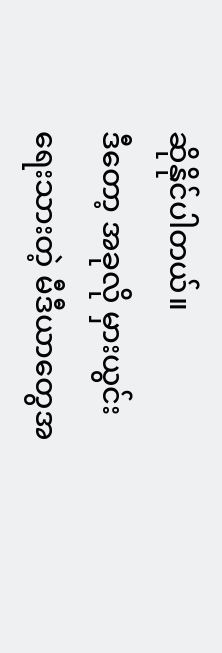ဆိုနိုင်ပါတယ်။
ဒီတော့ အခုလို မှားယွင်းရေးသားတဲ့ မီဒီယာတွေအ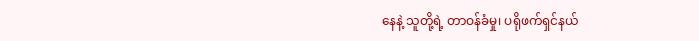နေနဲ့ သူတို့ရဲ့ တာဝန်ခံမှု၊ ပရိုဖက်ရှင်နယ်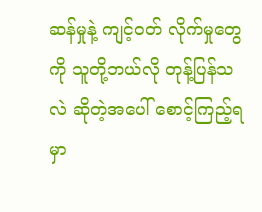ဆန်မှုနဲ့ ကျင့်ဝတ် လိုက်မှုတွေကို သူတို့ဘယ်လို တုန့်ပြန်သလဲ ဆိုတဲ့အပေါ် စောင့်ကြည့်ရမှာ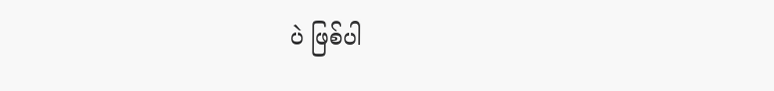ပဲ ဖြစ်ပါ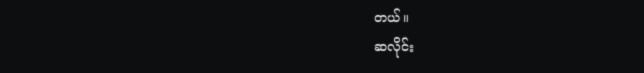တယ်။
ဆလိုင်း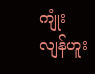ကျုံးလျန်ဟူး